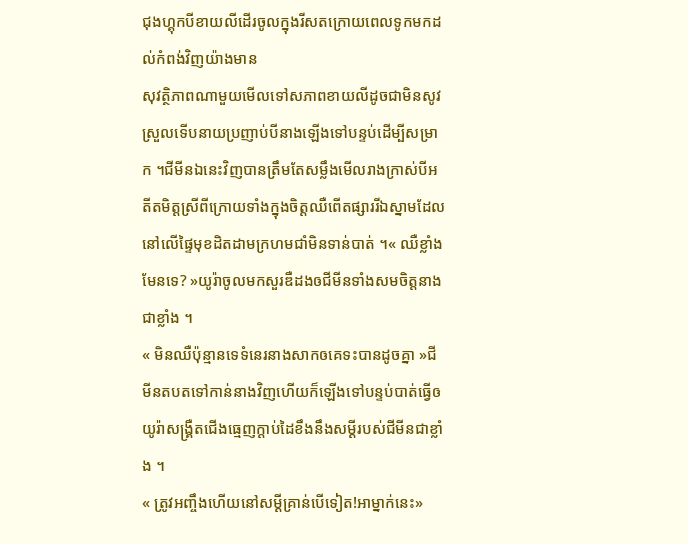ជុងហ្គុកបីខាយលីដើរចូលក្នុងរីសតក្រោយពេលទូកមកដល់កំពង់វិញយ៉ាងមាន
សុវត្ថិភាពណាមួយមើលទៅសភាពខាយលីដូចជាមិនសូវស្រួលទើបនាយប្រញាប់បីនាងឡើងទៅបន្ទប់ដើម្បីសម្រាក ។ជីមីនឯនេះវិញបានត្រឹមតែសម្លឹងមើលរាងក្រាស់បីអតីតមិត្តស្រីពីក្រោយទាំងក្នុងចិត្តឈឺពើតផ្សាររីឯស្នាមដែល នៅលើផ្ទៃមុខដិតដាមក្រហមជាំមិនទាន់បាត់ ។« ឈឺខ្លាំងមែនទេ? »យូរ៉ាចូលមកសួរឌឺដងឲជីមីនទាំងសមចិត្តនាងជាខ្លាំង ។
« មិនឈឺប៉ុន្មានទេទំនេរនាងសាកឲគេទះបានដូចគ្នា »ជីមីនតបតទៅកាន់នាងវិញហើយក៏ឡើងទៅបន្ទប់បាត់ធ្វើឲយូរ៉ាសង្រ្គឺតជើងធ្មេញក្ដាប់ដៃខឹងនឹងសម្ដីរបស់ជីមីនជាខ្លាំង ។
« ត្រូវអញ្ចឹងហើយនៅសម្ដីគ្រាន់បើទៀត!អាម្នាក់នេះ»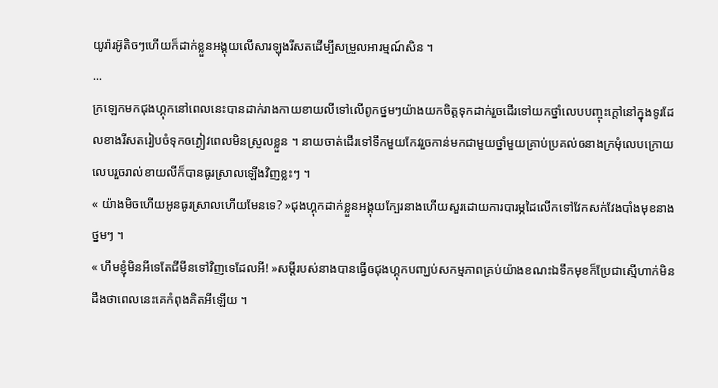យូរ៉ារអ៊ូតិចៗហើយក៏ដាក់ខ្លួនអង្គុយលើសារឡុងរីសតដើម្បីសម្រួលអារម្មណ៍សិន ។
...
ក្រឡេកមកជុងហ្គុកនៅពេលនេះបានដាក់រាងកាយខាយលីទៅលើពូកថ្នមៗយ៉ាងយកចិត្តទុកដាក់រួចដើរទៅយកថ្នាំលេបបញ្ចុះក្ដៅនៅក្នុងទូរដែលខាងរីសតរៀបចំទុកឲភ្ងៀវពេលមិនស្រួលខ្លួន ។ នាយចាត់ដើរទៅទឹកមួយកែវរួចកាន់មកជាមួយថ្នាំមួយគ្រាប់ប្រគល់ឲនាងក្រមុំលេបក្រោយលេបរួចរាល់ខាយលីក៏បានធូរស្រាលឡើងវិញខ្លះៗ ។
« យ៉ាងមិចហើយអូនធូរស្រាលហើយមែនទេ? »ជុងហ្គុកដាក់ខ្លួនអង្គុយក្បែរនាងហើយសួរដោយការបារម្ភដៃលើកទៅវែកសក់វែងបាំងមុខនាងថ្នមៗ ។
« ហឹមខ្ញុំមិនអីទេតែជីមីនទៅវិញទេដែលអី! »សម្ដីរបស់នាងបានធ្វើឲជុងហ្គុកបញ្ឃប់សកម្មភាពគ្រប់យ៉ាងខណះឯទឹកមុខក៏ប្រែជាស្មើហាក់មិនដឹងថាពេលនេះគេកំពុងគិតអីឡើយ ។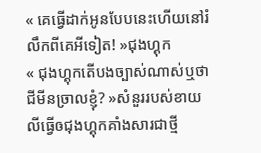« គេធ្វើដាក់អូនបែបនេះហើយនៅរំលឹកពីគេអីទៀត! »ជុងហ្គុក
« ជុងហ្គុកតើបងច្បាស់ណាស់ឬថាជីមីនច្រាលខ្ញុំ? »សំនួររបស់ខាយលីធ្វើឲជុងហ្គុកគាំងសារជាថ្មី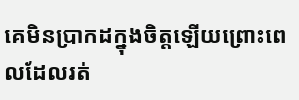គេមិនប្រាកដក្នុងចិត្តឡើយព្រោះពេលដែលរត់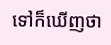ទៅក៏ឃើញថា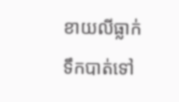ខាយលីធ្លាក់ទឹកបាត់ទៅ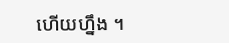ហើយហ្នឹង ។